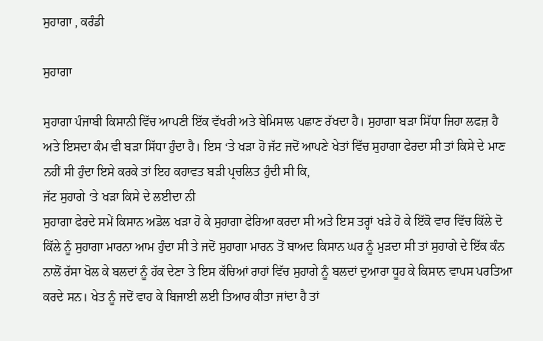ਸੁਹਾਗਾ , ਕਰੰਡੀ

ਸੁਹਾਗਾ

ਸੁਹਾਗਾ ਪੰਜਾਬੀ ਕਿਸਾਨੀ ਵਿੱਚ ਆਪਣੀ ਇੱਕ ਵੱਖਰੀ ਅਤੇ ਬੇਮਿਸਾਲ ਪਛਾਣ ਰੱਖਦਾ ਹੈ। ਸੁਹਾਗਾ ਬੜਾ ਸਿੱਧਾ ਜਿਹਾ ਲਫਜ਼ ਹੈ ਅਤੇ ਇਸਦਾ ਕੰਮ ਵੀ ਬੜਾ ਸਿੱਧਾ ਹੁੰਦਾ ਹੈ। ਇਸ ‘ਤੇ ਖੜਾ ਹੋ ਜੱਟ ਜਦੋਂ ਆਪਣੇ ਖੇਤਾਂ ਵਿੱਚ ਸੁਹਾਗਾ ਫੇਰਦਾ ਸੀ ਤਾਂ ਕਿਸੇ ਦੇ ਮਾਣ ਨਹੀਂ ਸੀ ਹੁੰਦਾ ਇਸੇ ਕਰਕੇ ਤਾਂ ਇਹ ਕਹਾਵਤ ਬੜੀ ਪ੍ਰਚਲਿਤ ਹੁੰਦੀ ਸੀ ਕਿ,
ਜੱਟ ਸੁਹਾਗੇ ‘ਤੇ ਖੜਾ ਕਿਸੇ ਦੇ ਲਈਦਾ ਨੀ
ਸੁਹਾਗਾ ਫੇਰਦੇ ਸਮੇਂ ਕਿਸਾਨ ਅਡੋਲ ਖੜਾ ਹੋ ਕੇ ਸੁਹਾਗਾ ਫੇਰਿਆ ਕਰਦਾ ਸੀ ਅਤੇ ਇਸ ਤਰ੍ਹਾਂ ਖੜੇ ਹੋ ਕੇ ਇੱਕੋ ਵਾਰ ਵਿੱਚ ਕਿੱਲੇ ਦੋ ਕਿੱਲੇ ਨੂੰ ਸੁਹਾਗਾ ਮਾਰਨਾ ਆਮ ਹੁੰਦਾ ਸੀ ਤੇ ਜਦੋਂ ਸੁਹਾਗਾ ਮਾਰਨ ਤੋਂ ਬਾਅਦ ਕਿਸਾਨ ਘਰ ਨੂੰ ਮੁੜਦਾ ਸੀ ਤਾਂ ਸੁਹਾਗੇ ਦੇ ਇੱਕ ਕੰਨ ਨਾਲੋਂ ਰੱਸਾ ਖੋਲ ਕੇ ਬਲਦਾਂ ਨੂੰ ਹੱਕ ਦੇਣਾ ਤੇ ਇਸ ਕੱਚਿਆਂ ਰਾਹਾਂ ਵਿੱਚ ਸੁਹਾਗੇ ਨੂੰ ਬਲਦਾਂ ਦੁਆਰਾ ਧੂਹ ਕੇ ਕਿਸਾਨ ਵਾਪਸ ਪਰਤਿਆ ਕਰਦੇ ਸਨ। ਖੇਤ ਨੂੰ ਜਦੋਂ ਵਾਹ ਕੇ ਬਿਜਾਈ ਲਈ ਤਿਆਰ ਕੀਤਾ ਜਾਂਦਾ ਹੈ ਤਾਂ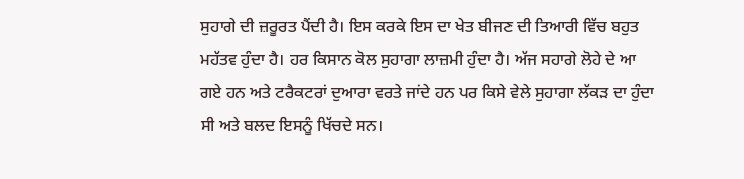ਸੁਹਾਗੇ ਦੀ ਜ਼ਰੂਰਤ ਪੈਂਦੀ ਹੈ। ਇਸ ਕਰਕੇ ਇਸ ਦਾ ਖੇਤ ਬੀਜਣ ਦੀ ਤਿਆਰੀ ਵਿੱਚ ਬਹੁਤ ਮਹੱਤਵ ਹੁੰਦਾ ਹੈ। ਹਰ ਕਿਸਾਨ ਕੋਲ ਸੁਹਾਗਾ ਲਾਜ਼ਮੀ ਹੁੰਦਾ ਹੈ। ਅੱਜ ਸਹਾਗੇ ਲੋਹੇ ਦੇ ਆ ਗਏ ਹਨ ਅਤੇ ਟਰੈਕਟਰਾਂ ਦੁਆਰਾ ਵਰਤੇ ਜਾਂਦੇ ਹਨ ਪਰ ਕਿਸੇ ਵੇਲੇ ਸੁਹਾਗਾ ਲੱਕੜ ਦਾ ਹੁੰਦਾ ਸੀ ਅਤੇ ਬਲਦ ਇਸਨੂੰ ਖਿੱਚਦੇ ਸਨ।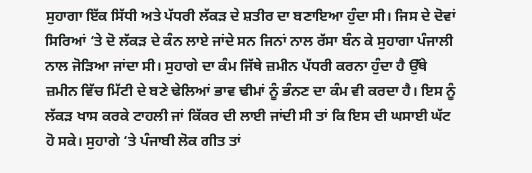ਸੁਹਾਗਾ ਇੱਕ ਸਿੱਧੀ ਅਤੇ ਪੱਧਰੀ ਲੱਕੜ ਦੇ ਸ਼ਤੀਰ ਦਾ ਬਣਾਇਆ ਹੁੰਦਾ ਸੀ। ਜਿਸ ਦੇ ਦੋਵਾਂ ਸਿਰਿਆਂ ‘ਤੇ ਦੋ ਲੱਕੜ ਦੇ ਕੰਨ ਲਾਏ ਜਾਂਦੇ ਸਨ ਜਿਨਾਂ ਨਾਲ ਰੱਸਾ ਬੰਨ ਕੇ ਸੁਹਾਗਾ ਪੰਜਾਲੀ ਨਾਲ ਜੋੜਿਆ ਜਾਂਦਾ ਸੀ। ਸੁਹਾਗੇ ਦਾ ਕੰਮ ਜਿੱਥੇ ਜ਼ਮੀਨ ਪੱਧਰੀ ਕਰਨਾ ਹੁੰਦਾ ਹੈ ਉੱਥੇ ਜ਼ਮੀਨ ਵਿੱਚ ਮਿੱਟੀ ਦੇ ਬਣੇ ਢੇਲਿਆਂ ਭਾਵ ਢੀਮਾਂ ਨੂੰ ਭੰਨਣ ਦਾ ਕੰਮ ਵੀ ਕਰਦਾ ਹੈ। ਇਸ ਨੂੰ ਲੱਕੜ ਖਾਸ ਕਰਕੇ ਟਾਹਲੀ ਜਾਂ ਕਿੱਕਰ ਦੀ ਲਾਈ ਜਾਂਦੀ ਸੀ ਤਾਂ ਕਿ ਇਸ ਦੀ ਘਸਾਈ ਘੱਟ ਹੋ ਸਕੇ। ਸੁਹਾਗੇ ‘ਤੇ ਪੰਜਾਬੀ ਲੋਕ ਗੀਤ ਤਾਂ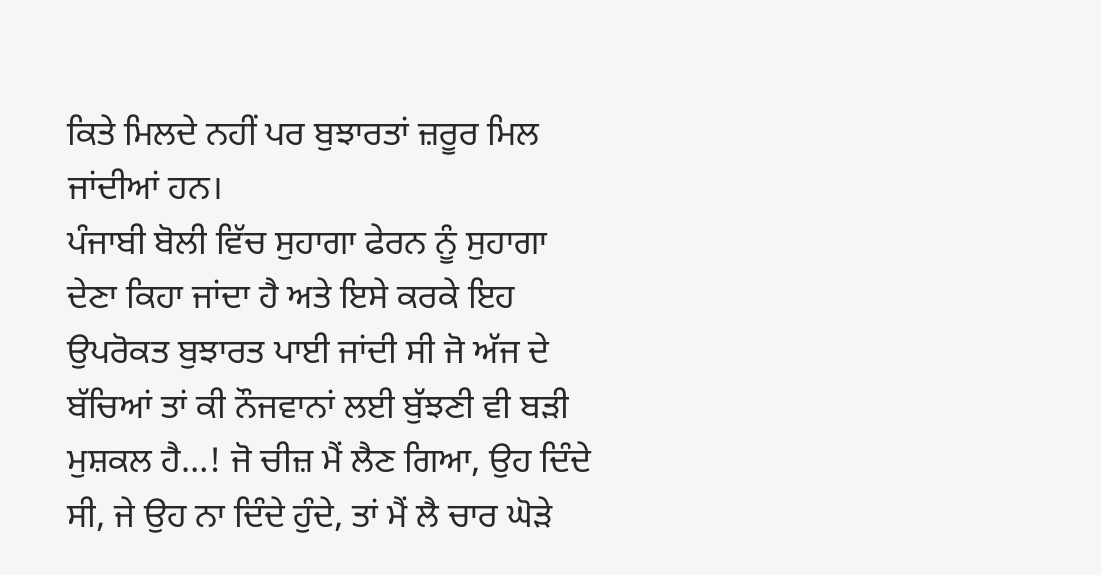ਕਿਤੇ ਮਿਲਦੇ ਨਹੀਂ ਪਰ ਬੁਝਾਰਤਾਂ ਜ਼ਰੂਰ ਮਿਲ ਜਾਂਦੀਆਂ ਹਨ।
ਪੰਜਾਬੀ ਬੋਲੀ ਵਿੱਚ ਸੁਹਾਗਾ ਫੇਰਨ ਨੂੰ ਸੁਹਾਗਾ ਦੇਣਾ ਕਿਹਾ ਜਾਂਦਾ ਹੈ ਅਤੇ ਇਸੇ ਕਰਕੇ ਇਹ ਉਪਰੋਕਤ ਬੁਝਾਰਤ ਪਾਈ ਜਾਂਦੀ ਸੀ ਜੋ ਅੱਜ ਦੇ ਬੱਚਿਆਂ ਤਾਂ ਕੀ ਨੌਜਵਾਨਾਂ ਲਈ ਬੁੱਝਣੀ ਵੀ ਬੜੀ ਮੁਸ਼ਕਲ ਹੈ…! ਜੋ ਚੀਜ਼ ਮੈਂ ਲੈਣ ਗਿਆ, ਉਹ ਦਿੰਦੇ ਸੀ, ਜੇ ਉਹ ਨਾ ਦਿੰਦੇ ਹੁੰਦੇ, ਤਾਂ ਮੈਂ ਲੈ ਚਾਰ ਘੋੜੇ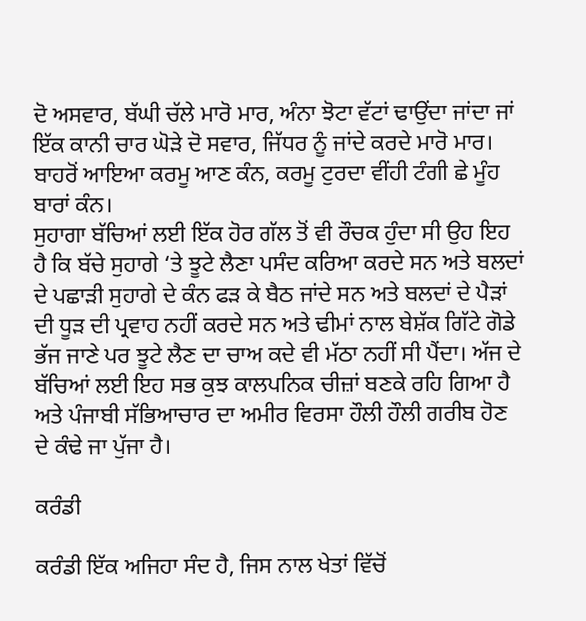ਦੋ ਅਸਵਾਰ, ਬੱਘੀ ਚੱਲੇ ਮਾਰੋ ਮਾਰ, ਅੰਨਾ ਝੋਟਾ ਵੱਟਾਂ ਢਾਉਂਦਾ ਜਾਂਦਾ ਜਾਂ ਇੱਕ ਕਾਨੀ ਚਾਰ ਘੋੜੇ ਦੋ ਸਵਾਰ, ਜਿੱਧਰ ਨੂੰ ਜਾਂਦੇ ਕਰਦੇ ਮਾਰੋ ਮਾਰ। ਬਾਹਰੋਂ ਆਇਆ ਕਰਮੂ ਆਣ ਕੰਨ, ਕਰਮੂ ਟੁਰਦਾ ਵੀਂਹੀ ਟੰਗੀ ਛੇ ਮੂੰਹ ਬਾਰਾਂ ਕੰਨ।
ਸੁਹਾਗਾ ਬੱਚਿਆਂ ਲਈ ਇੱਕ ਹੋਰ ਗੱਲ ਤੋਂ ਵੀ ਰੌਚਕ ਹੁੰਦਾ ਸੀ ਉਹ ਇਹ ਹੈ ਕਿ ਬੱਚੇ ਸੁਹਾਗੇ ‘ਤੇ ਝੂਟੇ ਲੈਣਾ ਪਸੰਦ ਕਰਿਆ ਕਰਦੇ ਸਨ ਅਤੇ ਬਲਦਾਂ ਦੇ ਪਛਾੜੀ ਸੁਹਾਗੇ ਦੇ ਕੰਨ ਫੜ ਕੇ ਬੈਠ ਜਾਂਦੇ ਸਨ ਅਤੇ ਬਲਦਾਂ ਦੇ ਪੈੜਾਂ ਦੀ ਧੂੜ ਦੀ ਪ੍ਰਵਾਹ ਨਹੀਂ ਕਰਦੇ ਸਨ ਅਤੇ ਢੀਮਾਂ ਨਾਲ ਬੇਸ਼ੱਕ ਗਿੱਟੇ ਗੋਡੇ ਭੱਜ ਜਾਣੇ ਪਰ ਝੂਟੇ ਲੈਣ ਦਾ ਚਾਅ ਕਦੇ ਵੀ ਮੱਠਾ ਨਹੀਂ ਸੀ ਪੈਂਦਾ। ਅੱਜ ਦੇ ਬੱਚਿਆਂ ਲਈ ਇਹ ਸਭ ਕੁਝ ਕਾਲਪਨਿਕ ਚੀਜ਼ਾਂ ਬਣਕੇ ਰਹਿ ਗਿਆ ਹੈ ਅਤੇ ਪੰਜਾਬੀ ਸੱਭਿਆਚਾਰ ਦਾ ਅਮੀਰ ਵਿਰਸਾ ਹੌਲੀ ਹੌਲੀ ਗਰੀਬ ਹੋਣ ਦੇ ਕੰਢੇ ਜਾ ਪੁੱਜਾ ਹੈ।

ਕਰੰਡੀ

ਕਰੰਡੀ ਇੱਕ ਅਜਿਹਾ ਸੰਦ ਹੈ, ਜਿਸ ਨਾਲ ਖੇਤਾਂ ਵਿੱਚੋਂ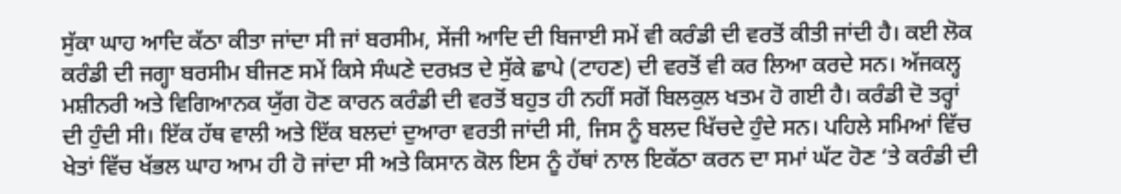ਸੁੱਕਾ ਘਾਹ ਆਦਿ ਕੱਠਾ ਕੀਤਾ ਜਾਂਦਾ ਸੀ ਜਾਂ ਬਰਸੀਮ, ਸੇਂਜੀ ਆਦਿ ਦੀ ਬਿਜਾਈ ਸਮੇਂ ਵੀ ਕਰੰਡੀ ਦੀ ਵਰਤੋਂ ਕੀਤੀ ਜਾਂਦੀ ਹੈ। ਕਈ ਲੋਕ ਕਰੰਡੀ ਦੀ ਜਗ੍ਹਾ ਬਰਸੀਮ ਬੀਜਣ ਸਮੇਂ ਕਿਸੇ ਸੰਘਣੇ ਦਰਖ਼ਤ ਦੇ ਸੁੱਕੇ ਛਾਪੇ (ਟਾਹਣ) ਦੀ ਵਰਤੋਂ ਵੀ ਕਰ ਲਿਆ ਕਰਦੇ ਸਨ। ਅੱਜਕਲ੍ਹ ਮਸ਼ੀਨਰੀ ਅਤੇ ਵਿਗਿਆਨਕ ਯੁੱਗ ਹੋਣ ਕਾਰਨ ਕਰੰਡੀ ਦੀ ਵਰਤੋਂ ਬਹੁਤ ਹੀ ਨਹੀਂ ਸਗੋਂ ਬਿਲਕੁਲ ਖਤਮ ਹੋ ਗਈ ਹੈ। ਕਰੰਡੀ ਦੋ ਤਰ੍ਹਾਂ ਦੀ ਹੁੰਦੀ ਸੀ। ਇੱਕ ਹੱਥ ਵਾਲੀ ਅਤੇ ਇੱਕ ਬਲਦਾਂ ਦੁਆਰਾ ਵਰਤੀ ਜਾਂਦੀ ਸੀ, ਜਿਸ ਨੂੰ ਬਲਦ ਖਿੱਚਦੇ ਹੁੰਦੇ ਸਨ। ਪਹਿਲੇ ਸਮਿਆਂ ਵਿੱਚ ਖੇਤਾਂ ਵਿੱਚ ਖੱਭਲ ਘਾਹ ਆਮ ਹੀ ਹੋ ਜਾਂਦਾ ਸੀ ਅਤੇ ਕਿਸਾਨ ਕੋਲ ਇਸ ਨੂੰ ਹੱਥਾਂ ਨਾਲ ਇਕੱਠਾ ਕਰਨ ਦਾ ਸਮਾਂ ਘੱਟ ਹੋਣ ‘ਤੇ ਕਰੰਡੀ ਦੀ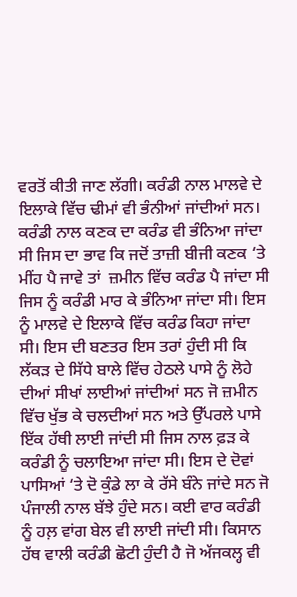ਵਰਤੋਂ ਕੀਤੀ ਜਾਣ ਲੱਗੀ। ਕਰੰਡੀ ਨਾਲ ਮਾਲਵੇ ਦੇ ਇਲਾਕੇ ਵਿੱਚ ਢੀਮਾਂ ਵੀ ਭੰਨੀਆਂ ਜਾਂਦੀਆਂ ਸਨ। ਕਰੰਡੀ ਨਾਲ ਕਣਕ ਦਾ ਕਰੰਡ ਵੀ ਭੰਨਿਆ ਜਾਂਦਾ ਸੀ ਜਿਸ ਦਾ ਭਾਵ ਕਿ ਜਦੋਂ ਤਾਜ਼ੀ ਬੀਜੀ ਕਣਕ ‘ਤੇ ਮੀਂਹ ਪੈ ਜਾਵੇ ਤਾਂ  ਜ਼ਮੀਨ ਵਿੱਚ ਕਰੰਡ ਪੈ ਜਾਂਦਾ ਸੀ ਜਿਸ ਨੂੰ ਕਰੰਡੀ ਮਾਰ ਕੇ ਭੰਨਿਆ ਜਾਂਦਾ ਸੀ। ਇਸ ਨੂੰ ਮਾਲਵੇ ਦੇ ਇਲਾਕੇ ਵਿੱਚ ਕਰੰਡ ਕਿਹਾ ਜਾਂਦਾ ਸੀ। ਇਸ ਦੀ ਬਣਤਰ ਇਸ ਤਰਾਂ ਹੁੰਦੀ ਸੀ ਕਿ ਲੱਕੜ ਦੇ ਸਿੱਧੇ ਬਾਲੇ ਵਿੱਚ ਹੇਠਲੇ ਪਾਸੇ ਨੂੰ ਲੋਹੇ ਦੀਆਂ ਸੀਖਾਂ ਲਾਈਆਂ ਜਾਂਦੀਆਂ ਸਨ ਜੋ ਜ਼ਮੀਨ ਵਿੱਚ ਖੁੱਭ ਕੇ ਚਲਦੀਆਂ ਸਨ ਅਤੇ ਉੱਪਰਲੇ ਪਾਸੇ ਇੱਕ ਹੱਥੀ ਲਾਈ ਜਾਂਦੀ ਸੀ ਜਿਸ ਨਾਲ ਫ਼ੜ ਕੇ ਕਰੰਡੀ ਨੂੰ ਚਲਾਇਆ ਜਾਂਦਾ ਸੀ। ਇਸ ਦੇ ਦੋਵਾਂ ਪਾਸਿਆਂ ‘ਤੇ ਦੋ ਕੁੰਡੇ ਲਾ ਕੇ ਰੱਸੇ ਬੰਨੇ ਜਾਂਦੇ ਸਨ ਜੋ ਪੰਜਾਲੀ ਨਾਲ ਬੱਝੇ ਹੁੰਦੇ ਸਨ। ਕਈ ਵਾਰ ਕਰੰਡੀ ਨੂੰ ਹਲ਼ ਵਾਂਗ ਬੇਲ ਵੀ ਲਾਈ ਜਾਂਦੀ ਸੀ। ਕਿਸਾਨ ਹੱਥ ਵਾਲੀ ਕਰੰਡੀ ਛੋਟੀ ਹੁੰਦੀ ਹੈ ਜੋ ਅੱਜਕਲ੍ਹ ਵੀ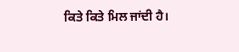ਕਿਤੇ ਕਿਤੇ ਮਿਲ ਜਾਂਦੀ ਹੈ।